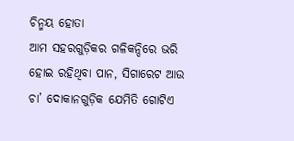ଚିନ୍ମୟ ହୋତା
ଆମ ସହରଗୁଡ଼ିକର ଗଳିକନ୍ଦିରେ ଭରି ହୋଇ ରହିଥିବା ପାନ, ସିଗାରେଟ ଆଉ ଚା’ ଦୋକାନଗୁଡ଼ିକ ଯେମିତି ଗୋଟିଏ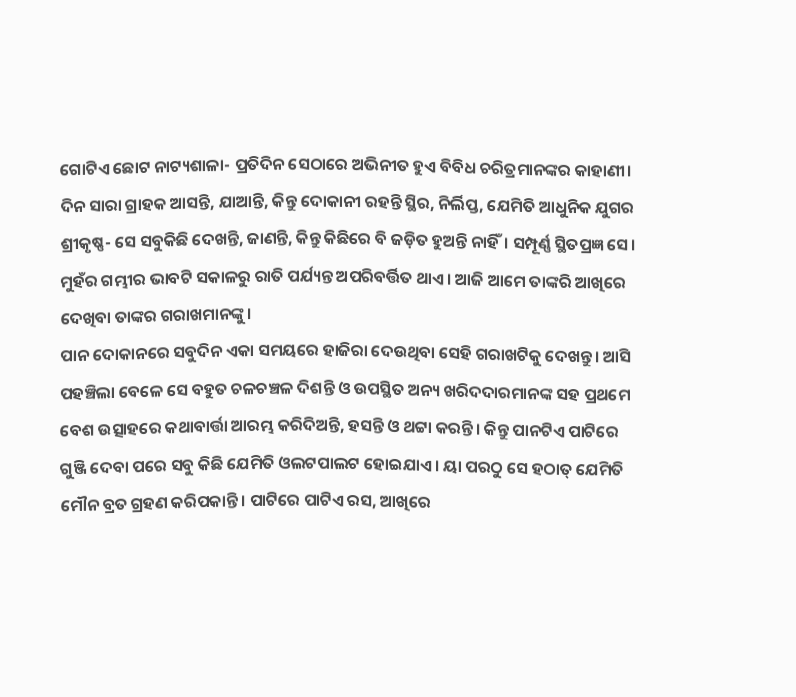ଗୋଟିଏ ଛୋଟ ନାଟ୍ୟଶାଳା- ପ୍ରତିଦିନ ସେଠାରେ ଅଭିନୀତ ହୁଏ ବିବିଧ ଚରିତ୍ରମାନଙ୍କର କାହାଣୀ। ଦିନ ସାରା ଗ୍ରାହକ ଆସନ୍ତି, ଯାଆନ୍ତି, କିନ୍ତୁ ଦୋକାନୀ ରହନ୍ତି ସ୍ଥିର, ନିର୍ଲିପ୍ତ, ଯେମିତି ଆଧୁନିକ ଯୁଗର ଶ୍ରୀକୃଷ୍ଣ- ସେ ସବୁକିଛି ଦେଖନ୍ତି, ଜାଣନ୍ତି, କିନ୍ତୁ କିଛିରେ ବି ଜଡ଼ିତ ହୁଅନ୍ତି ନାହିଁ। ସମ୍ପୂର୍ଣ୍ଣ ସ୍ଥିତପ୍ରଜ୍ଞ ସେ। ମୁହଁର ଗମ୍ଭୀର ଭାବଟି ସକାଳରୁ ରାତି ପର୍ଯ୍ୟନ୍ତ ଅପରିବର୍ତ୍ତିତ ଥାଏ। ଆଜି ଆମେ ତାଙ୍କରି ଆଖିରେ ଦେଖିବା ତାଙ୍କର ଗରାଖମାନଙ୍କୁ।
ପାନ ଦୋକାନରେ ସବୁଦିନ ଏକା ସମୟରେ ହାଜିରା ଦେଉଥିବା ସେହି ଗରାଖଟିକୁ ଦେଖନ୍ତୁ। ଆସି ପହଞ୍ଚିଲା ବେଳେ ସେ ବହୁତ ଚଳଚଞ୍ଚଳ ଦିଶନ୍ତି ଓ ଉପସ୍ଥିତ ଅନ୍ୟ ଖରିଦଦାରମାନଙ୍କ ସହ ପ୍ରଥମେ ବେଶ ଉତ୍ସାହରେ କଥାବାର୍ତ୍ତା ଆରମ୍ଭ କରିଦିଅନ୍ତି, ହସନ୍ତି ଓ ଥଟ୍ଟା କରନ୍ତି। କିନ୍ତୁ ପାନଟିଏ ପାଟିରେ ଗୁଞ୍ଜି ଦେବା ପରେ ସବୁ କିଛି ଯେମିତି ଓଲଟପାଲଟ ହୋଇଯାଏ। ୟା ପରଠୁ ସେ ହଠାତ୍ ଯେମିତି ମୌନ ବ୍ରତ ଗ୍ରହଣ କରିପକାନ୍ତି। ପାଟିରେ ପାଟିଏ ରସ, ଆଖିରେ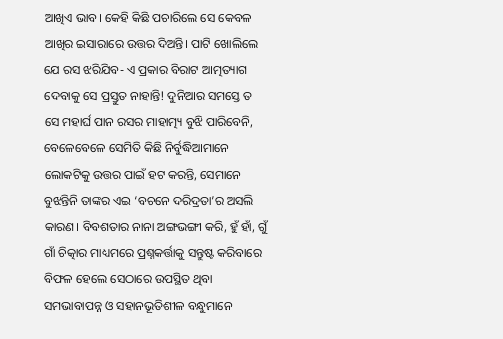ଆଖିଏ ଭାବ। କେହି କିଛି ପଚାରିଲେ ସେ କେବଳ ଆଖିର ଇସାରାରେ ଉତ୍ତର ଦିଅନ୍ତି। ପାଟି ଖୋଲିଲେ ଯେ ରସ ଝରିଯିବ- ଏ ପ୍ରକାର ବିରାଟ ଆତ୍ମତ୍ୟାଗ ଦେବାକୁ ସେ ପ୍ରସ୍ତୁତ ନାହାନ୍ତି! ଦୁନିଆର ସମସ୍ତେ ତ ସେ ମହାର୍ଘ ପାନ ରସର ମାହାତ୍ମ୍ୟ ବୁଝି ପାରିବେନି, ବେଳେବେଳେ ସେମିତି କିଛି ନିର୍ବୁଦ୍ଧିଆମାନେ ଲୋକଟିକୁ ଉତ୍ତର ପାଇଁ ହଟ କରନ୍ତି, ସେମାନେ ବୁଝନ୍ତିନି ତାଙ୍କର ଏଇ ‘ବଚନେ ଦରିଦ୍ରତା’ର ଅସଲି କାରଣ। ବିବଶତାର ନାନା ଅଙ୍ଗଭଙ୍ଗୀ କରି, ହୁଁ ହାଁ, ଗୁଁ ଗାଁ ଚିତ୍କାର ମାଧ୍ୟମରେ ପ୍ରଶ୍ନକର୍ତ୍ତାକୁ ସନ୍ତୁଷ୍ଟ କରିବାରେ ବିଫଳ ହେଲେ ସେଠାରେ ଉପସ୍ଥିତ ଥିବା ସମଭାବାପନ୍ନ ଓ ସହାନଭୂତିଶୀଳ ବନ୍ଧୁମାନେ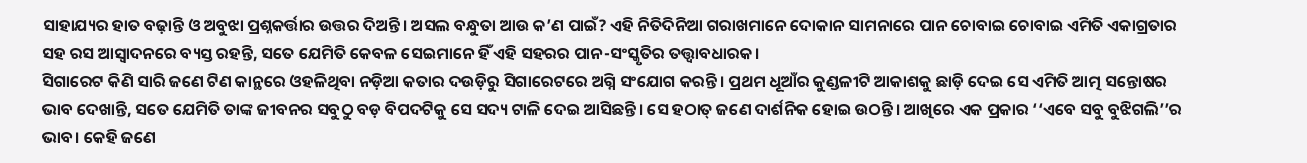ସାହାଯ୍ୟର ହାତ ବଢ଼ାନ୍ତି ଓ ଅବୁଝା ପ୍ରଶ୍ନକର୍ତ୍ତାର ଉତ୍ତର ଦିଅନ୍ତି। ଅସଲ ବନ୍ଧୁତା ଆଉ କ’ଣ ପାଇଁ? ଏହି ନିତିଦିନିଆ ଗରାଖମାନେ ଦୋକାନ ସାମନାରେ ପାନ ଚୋବାଇ ଚୋବାଇ ଏମିତି ଏକାଗ୍ରତାର ସହ ରସ ଆସ୍ୱାଦନରେ ବ୍ୟସ୍ତ ରହନ୍ତି, ସତେ ଯେମିତି କେବଳ ସେଇମାନେ ହିଁ ଏହି ସହରର ପାନ-ସଂସ୍କୃତିର ତତ୍ତ୍ୱାବଧାରକ।
ସିଗାରେଟ କିଣି ସାରି ଜଣେ ଟିଣ କାନ୍ଥରେ ଓହଳିଥିବା ନଡ଼ିଆ କତାର ଦଉଡ଼ିରୁ ସିଗାରେଟରେ ଅଗ୍ନି ସଂଯୋଗ କରନ୍ତି। ପ୍ରଥମ ଧୂଆଁର କୁଣ୍ଡଳୀଟି ଆକାଶକୁ ଛାଡ଼ି ଦେଇ ସେ ଏମିତି ଆତ୍ମ ସନ୍ତୋଷର ଭାବ ଦେଖାନ୍ତି, ସତେ ଯେମିତି ତାଙ୍କ ଜୀବନର ସବୁଠୁ ବଡ଼ ବିପଦଟିକୁ ସେ ସଦ୍ୟ ଟାଳି ଦେଇ ଆସିଛନ୍ତି। ସେ ହଠାତ୍ ଜଣେ ଦାର୍ଶନିକ ହୋଇ ଉଠନ୍ତି। ଆଖିରେ ଏକ ପ୍ରକାର ‘‘ଏବେ ସବୁ ବୁଝିଗଲି’’ର ଭାବ। କେହି ଜଣେ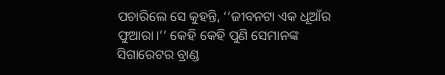ପଚାରିଲେ ସେ କୁହନ୍ତି, ‘‘ଜୀବନଟା ଏକ ଧୂଆଁର ଫୁଆରା।’’ କେହି କେହି ପୁଣି ସେମାନଙ୍କ ସିଗାରେଟର ବ୍ରାଣ୍ଡ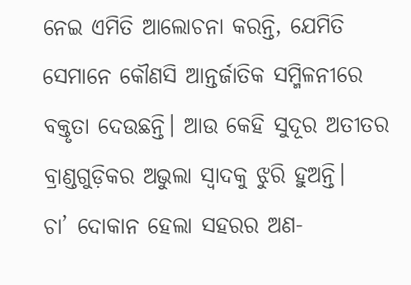ନେଇ ଏମିତି ଆଲୋଚନା କରନ୍ତି, ଯେମିତି ସେମାନେ କୌଣସି ଆନ୍ତର୍ଜାତିକ ସମ୍ମିଳନୀରେ ବକ୍ତୃତା ଦେଉଛନ୍ତି। ଆଉ କେହି ସୁଦୂର ଅତୀତର ବ୍ରାଣ୍ଡଗୁଡ଼ିକର ଅଭୁଲା ସ୍ୱାଦକୁ ଝୁରି ହୁଅନ୍ତି।
ଚା’ ଦୋକାନ ହେଲା ସହରର ଅଣ-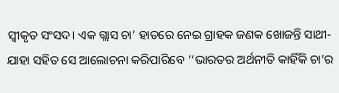ସ୍ୱୀକୃତ ସଂସଦ। ଏକ ଗ୍ଲାସ ଚା’ ହାତରେ ନେଇ ଗ୍ରାହକ ଜଣକ ଖୋଜନ୍ତି ସାଥୀ- ଯାହା ସହିତ ସେ ଆଲୋଚନା କରିପାରିବେ ‘‘ଭାରତର ଅର୍ଥନୀତି କାହିଁକି ଚା’ର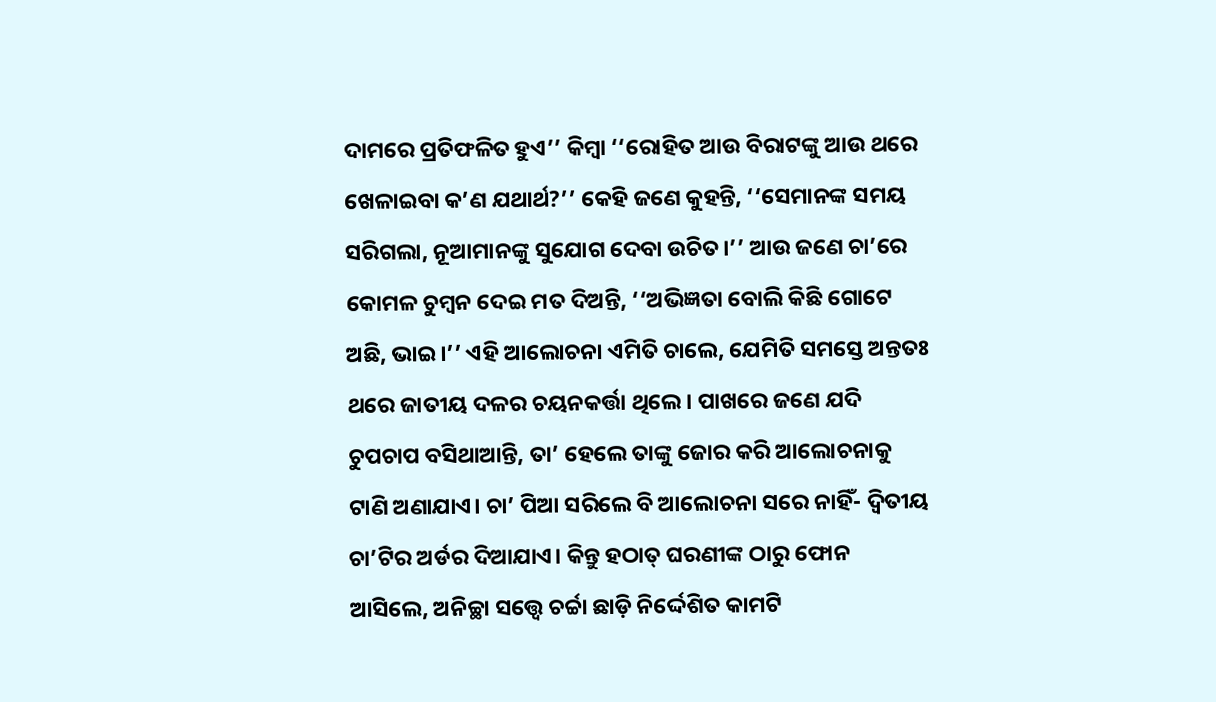ଦାମରେ ପ୍ରତିଫଳିତ ହୁଏ’’ କିମ୍ବା ‘‘ରୋହିତ ଆଉ ବିରାଟଙ୍କୁ ଆଉ ଥରେ ଖେଳାଇବା କ’ଣ ଯଥାର୍ଥ?’’ କେହି ଜଣେ କୁହନ୍ତି, ‘‘ସେମାନଙ୍କ ସମୟ ସରିଗଲା, ନୂଆମାନଙ୍କୁ ସୁଯୋଗ ଦେବା ଉଚିତ।’’ ଆଉ ଜଣେ ଚା’ରେ କୋମଳ ଚୁମ୍ବନ ଦେଇ ମତ ଦିଅନ୍ତି, ‘‘ଅଭିଜ୍ଞତା ବୋଲି କିଛି ଗୋଟେ ଅଛି, ଭାଇ।’’ ଏହି ଆଲୋଚନା ଏମିତି ଚାଲେ, ଯେମିତି ସମସ୍ତେ ଅନ୍ତତଃ ଥରେ ଜାତୀୟ ଦଳର ଚୟନକର୍ତ୍ତା ଥିଲେ। ପାଖରେ ଜଣେ ଯଦି ଚୁପଚାପ ବସିଥାଆନ୍ତି, ତା’ ହେଲେ ତାଙ୍କୁ ଜୋର କରି ଆଲୋଚନାକୁ ଟାଣି ଅଣାଯାଏ। ଚା’ ପିଆ ସରିଲେ ବି ଆଲୋଚନା ସରେ ନାହିଁ- ଦ୍ୱିତୀୟ ଚା’ଟିର ଅର୍ଡର ଦିଆଯାଏ। କିନ୍ତୁ ହଠାତ୍ ଘରଣୀଙ୍କ ଠାରୁ ଫୋନ ଆସିଲେ, ଅନିଚ୍ଛା ସତ୍ତ୍ୱେ ଚର୍ଚ୍ଚା ଛାଡ଼ି ନିର୍ଦ୍ଦେଶିତ କାମଟି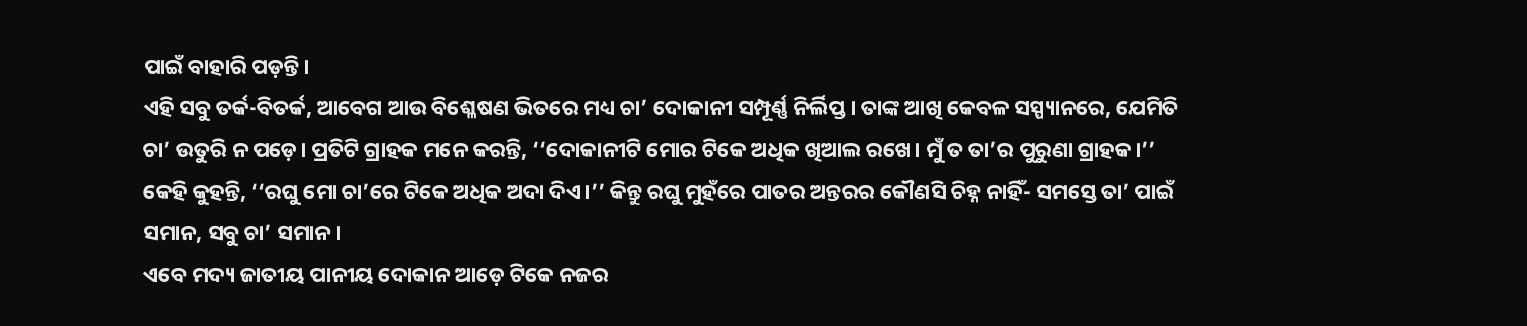ପାଇଁ ବାହାରି ପଡ଼ନ୍ତି।
ଏହି ସବୁ ତର୍କ-ବିତର୍କ, ଆବେଗ ଆଉ ବିଶ୍ଳେଷଣ ଭିତରେ ମଧ୍ୟ ଚା’ ଦୋକାନୀ ସମ୍ପୂର୍ଣ୍ଣ ନିର୍ଲିପ୍ତ। ତାଙ୍କ ଆଖି କେବଳ ସସ୍ପ୍ୟାନରେ, ଯେମିତି ଚା’ ଉତୁରି ନ ପଡ଼େ। ପ୍ରତିଟି ଗ୍ରାହକ ମନେ କରନ୍ତି, ‘‘ଦୋକାନୀଟି ମୋର ଟିକେ ଅଧିକ ଖିଆଲ ରଖେ। ମୁଁ ତ ତା’ର ପୁରୁଣା ଗ୍ରାହକ।’’ କେହି କୁହନ୍ତି, ‘‘ରଘୁ ମୋ ଚା’ରେ ଟିକେ ଅଧିକ ଅଦା ଦିଏ।’’ କିନ୍ତୁ ରଘୁ ମୁହଁରେ ପାତର ଅନ୍ତରର କୌଣସି ଚିହ୍ନ ନାହିଁ- ସମସ୍ତେ ତା’ ପାଇଁ ସମାନ, ସବୁ ଚା’ ସମାନ।
ଏବେ ମଦ୍ୟ ଜାତୀୟ ପାନୀୟ ଦୋକାନ ଆଡ଼େ ଟିକେ ନଜର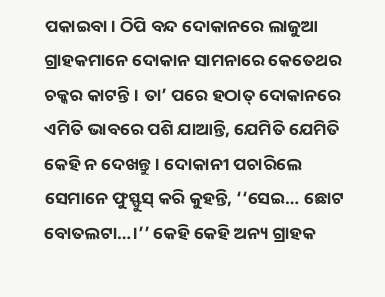ପକାଇବା। ଠିପି ବନ୍ଦ ଦୋକାନରେ ଲାଜୁଆ ଗ୍ରାହକମାନେ ଦୋକାନ ସାମନାରେ କେତେଥର ଚକ୍କର କାଟନ୍ତି। ତା’ ପରେ ହଠାତ୍ ଦୋକାନରେ ଏମିତି ଭାବରେ ପଶି ଯାଆନ୍ତି, ଯେମିତି ଯେମିତି କେହି ନ ଦେଖନ୍ତୁ। ଦୋକାନୀ ପଚାରିଲେ ସେମାନେ ଫୁସ୍ଫୁସ୍ କରି କୁହନ୍ତି, ‘‘ସେଇ… ଛୋଟ ବୋତଲଟା…।’’ କେହି କେହି ଅନ୍ୟ ଗ୍ରାହକ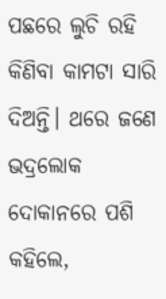ପଛରେ ଲୁଚି ରହି କିଣିବା କାମଟା ସାରି ଦିଅନ୍ତି। ଥରେ ଜଣେ ଭଦ୍ରଲୋକ ଦୋକାନରେ ପଶି କହିଲେ,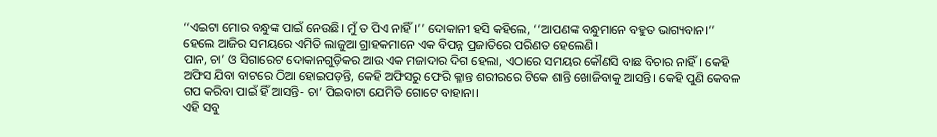‘‘ଏଇଟା ମୋର ବନ୍ଧୁଙ୍କ ପାଇଁ ନେଉଛି। ମୁଁ ତ ପିଏ ନାହିଁ।’’ ଦୋକାନୀ ହସି କହିଲେ, ‘‘ଆପଣଙ୍କ ବନ୍ଧୁମାନେ ବହୁତ ଭାଗ୍ୟବାନ।’’ ହେଲେ ଆଜିର ସମୟରେ ଏମିତି ଲାଜୁଆ ଗ୍ରାହକମାନେ ଏକ ବିପନ୍ନ ପ୍ରଜାତିରେ ପରିଣତ ହେଲେଣି।
ପାନ, ଚା’ ଓ ସିଗାରେଟ ଦୋକାନଗୁଡ଼ିକର ଆଉ ଏକ ମଜାଦାର ଦିଗ ହେଲା, ଏଠାରେ ସମୟର କୌଣସି ବାଛ ବିଚାର ନାହିଁ। କେହି ଅଫିସ ଯିବା ବାଟରେ ଠିଆ ହୋଇପଡ଼ନ୍ତି, କେହି ଅଫିସରୁ ଫେରି କ୍ଳାନ୍ତ ଶରୀରରେ ଟିକେ ଶାନ୍ତି ଖୋଜିବାକୁ ଆସନ୍ତି। କେହି ପୁଣି କେବଳ ଗପ କରିବା ପାଇଁ ହିଁ ଆସନ୍ତି- ଚା’ ପିଇବାଟା ଯେମିତି ଗୋଟେ ବାହାନା।
ଏହି ସବୁ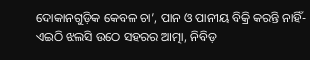ଦୋକାନଗୁଡ଼ିକ କେବଳ ଚା’, ପାନ ଓ ପାନୀୟ ବିକ୍ରି କରନ୍ତି ନାହିଁ- ଏଇଠି ଝଲସି ଉଠେ ସହରର ଆତ୍ମା, ନିବିଡ଼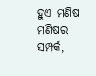ହୁଏ ମଣିଷ ମଣିଷର ସମ୍ପର୍କ,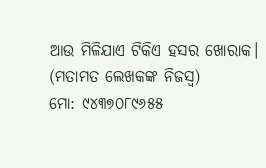ଆଉ ମିଳିଯାଏ ଟିକିଏ ହସର ଖୋରାକ।
(ମତାମତ ଲେଖକଙ୍କ ନିଜସ୍ବ)
ମୋ: ୯୪୩୭୦୮୯୬୫୫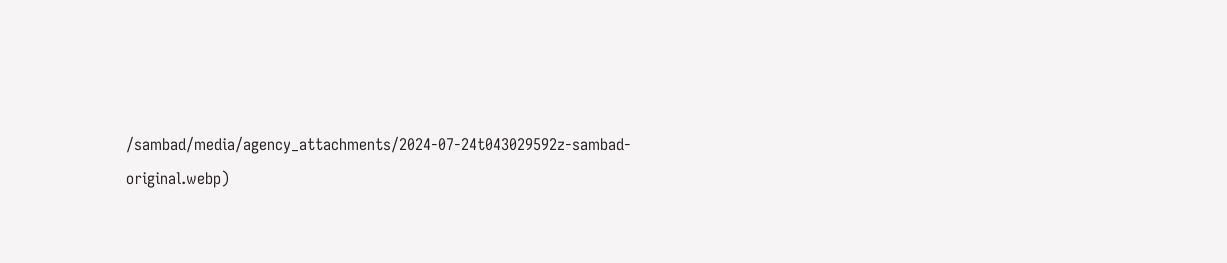/sambad/media/agency_attachments/2024-07-24t043029592z-sambad-original.webp)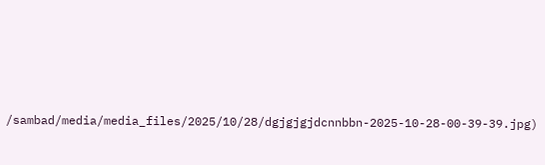/sambad/media/media_files/2025/10/28/dgjgjgjdcnnbbn-2025-10-28-00-39-39.jpg)